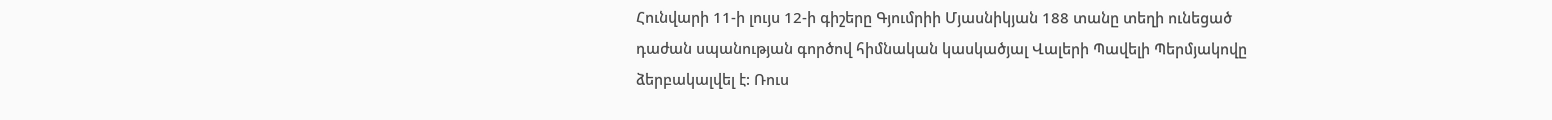Հունվարի 11-ի լույս 12-ի գիշերը Գյումրիի Մյասնիկյան 188 տանը տեղի ունեցած դաժան սպանության գործով հիմնական կասկածյալ Վալերի Պավելի Պերմյակովը ձերբակալվել է: Ռուս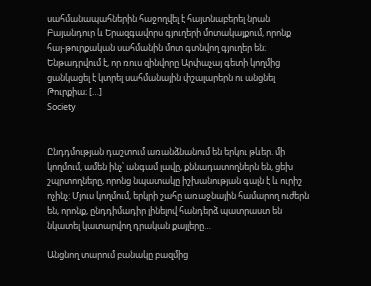սահմանապահներին հաջողվել է հայտնաբերել նրան Բայանդուր և Երազգավորս գյուղերի մոտակայքում, որոնք հայ-թուրքական սահմանին մոտ գտնվող գյուղեր են։ Ենթադրվում է, որ ռուս զինվորը Արփաչայ գետի կողմից ցանկացել է կտրել սահմանային փշալարերն ու անցնել Թուրքիա։ […]
Society


Ընդդմության դաշտում առանձնանում են երկու թևեր. մի կողմում, ամեն ինչ՝ անգամ լավը, քննադատողներն են, ցեխ շպրտողները, որոնց նպատակը իշխանության գալն է և ուրիշ ոչինչ: Մյուս կողմում, երկրի շահը առաջնային համարող ուժերն են, որոնք, ընդդիմադիր լինելով հանդերձ պատրաստ են նկատել կատարվող դրական քայլերը…

Անցնող տարում բանակը բազմից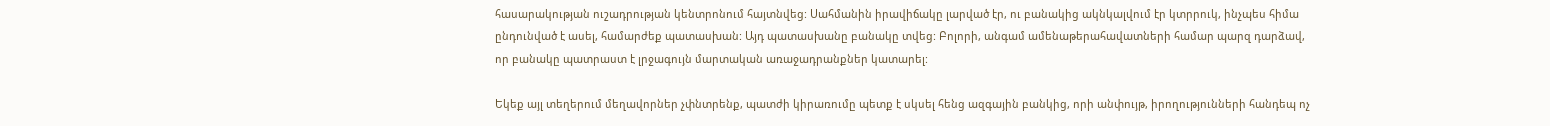հասարակության ուշադրության կենտրոնում հայտնվեց: Սահմանին իրավիճակը լարված էր, ու բանակից ակնկալվում էր կտրրուկ, ինչպես հիմա ընդունված է ասել, համարժեք պատասխան: Այդ պատասխանը բանակը տվեց: Բոլորի, անգամ ամենաթերահավատների համար պարզ դարձավ, որ բանակը պատրաստ է լրջագույն մարտական առաջադրանքներ կատարել:

Եկեք այլ տեղերում մեղավորներ չփնտրենք, պատժի կիրառումը պետք է սկսել հենց ազգային բանկից, որի անփույթ, իրողությունների հանդեպ ոչ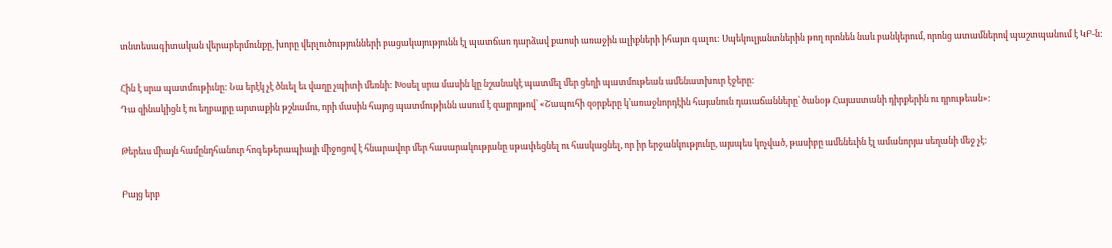տնտեսագիտական վերաբերմունքը, խորը վերլուծությունների բացակայությունն էլ պատճառ դարձավ քաոսի առաջին ալիքների իհայտ գալու: Սպեկուլյանտներին թող որոնեն նաև բանկերում, որոնց ատամներով պաշտպանում է ԿԲ-ն:

Հին է սրա պատմութիւնը: Նա երէկ չէ ծնւել եւ վաղը չպիտի մեռնի: Խօսել սրա մասին կը նշանակէ պատմել մեր ցեղի պատմութեան ամենատխուր էջերը:
Դա զինակիցն է ու եղբայրը արտաքին թշնամու, որի մասին հայոց պատմութիւնն ասում է զայրոյթով՝ «Շապուհի զօրքերը կ՚առաջնորդէին հայանուն դաւաճանները՝ ծանօթ Հայաստանի դիրքերին ու դրութեան»:

Թերեւս միայն համընդհանուր հոգեթերապիայի միջոցով է հնարավոր մեր հասարակությանը սթափեցնել ու հասկացնել, որ իր երջանկությունը, այսպես կոչված, թասիբը ամենեւին էլ ամանորյա սեղանի մեջ չէ:

Բայց երբ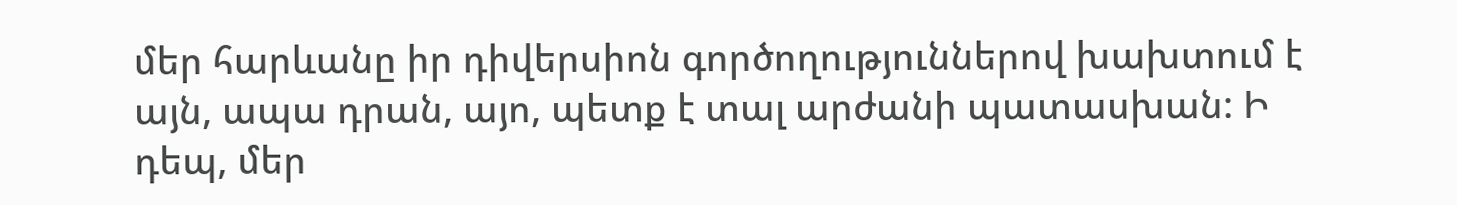մեր հարևանը իր դիվերսիոն գործողություններով խախտում է այն, ապա դրան, այո, պետք է տալ արժանի պատասխան: Ի դեպ, մեր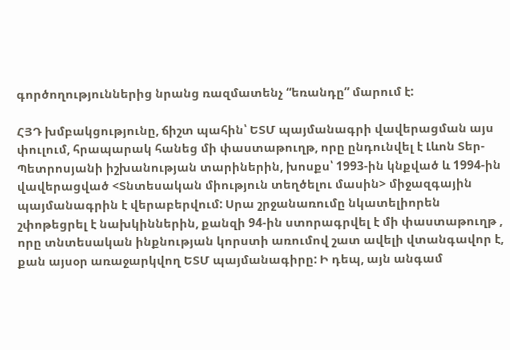գործողություններից նրանց ռազմատենչ “եռանդը” մարում է:

ՀՅԴ խմբակցությունը, ճիշտ պահին՝ ԵՏՄ պայմանագրի վավերացման այս փուլում, հրապարակ հանեց մի փաստաթուղթ, որը ընդունվել է Լևոն Տեր-Պետրոսյանի իշխանության տարիներին, խոսքս՝ 1993-ին կնքված և 1994-ին վավերացված <Տնտեսական միություն տեղծելու մասին> միջազգային պայմանագրին է վերաբերվում: Սրա շրջանառումը նկատելիորեն շփոթեցրել է նախկիններին, քանզի 94-ին ստորագրվել է մի փաստաթուղթ , որը տնտեսական ինքնության կորստի առումով շատ ավելի վտանգավոր է, քան այսօր առաջարկվող ԵՏՄ պայմանագիրը: Ի դեպ, այն անգամ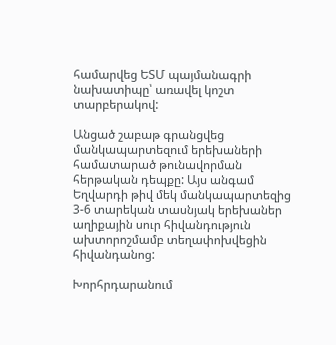համարվեց ԵՏՄ պայմանագրի նախատիպը՝ առավել կոշտ տարբերակով:

Անցած շաբաթ գրանցվեց մանկապարտեզում երեխաների համատարած թունավորման հերթական դեպքը: Այս անգամ Եղվարդի թիվ մեկ մանկապարտեզից 3-6 տարեկան տասնյակ երեխաներ աղիքային սուր հիվանդություն ախտորոշմամբ տեղափոխվեցին հիվանդանոց:

Խորհրդարանում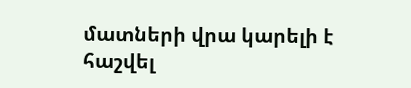մատների վրա կարելի է հաշվել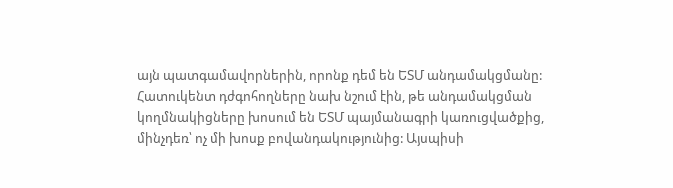այն պատգամավորներին, որոնք դեմ են ԵՏՄ անդամակցմանը: Հատուկենտ դժգոհողները նախ նշում էին, թե անդամակցման կողմնակիցները խոսում են ԵՏՄ պայմանագրի կառուցվածքից, մինչդեռ՝ ոչ մի խոսք բովանդակությունից: Այսպիսի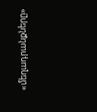«մեղադրանքները»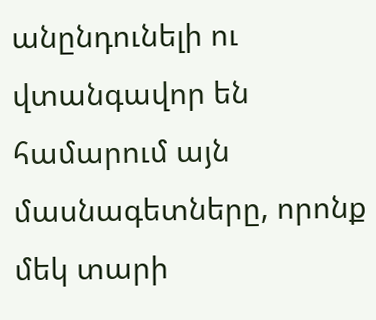անընդունելի ու վտանգավոր են համարում այն մասնագետները, որոնք մեկ տարի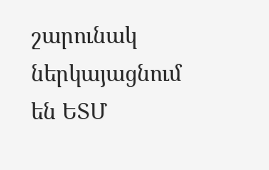շարունակ ներկայացնում են ԵՏՄ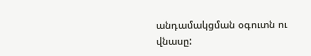անդամակցման օգուտն ու վնասը: